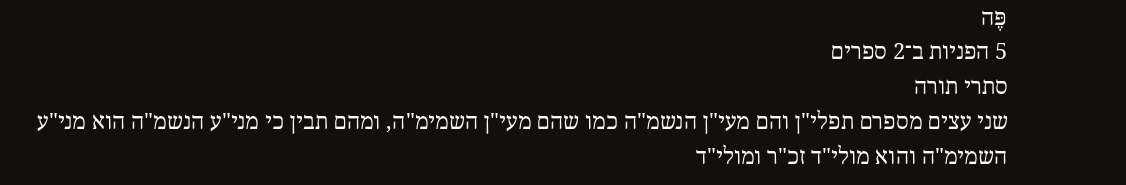פֶּה
5 הפניות ב־2 ספרים
סתרי תורה
שני עצים מספרם תפלי"ן והם מעי"ן הנשמ"ה כמו שהם מעי"ן השמימ"ה, ומהם תבין כי מני"ע הנשמ"ה הוא מני"ע השמימ"ה והוא מולי"ד זכ"ר ומולי"ד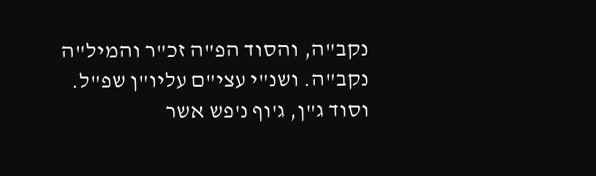נקב"ה, והסוד הפ"ה זכ"ר והמיל"ה נקב"ה. ושנ"י עצי"ם עליו"ן שפ"ל. וסוד ג"ן, ג'וף נ'פש אשר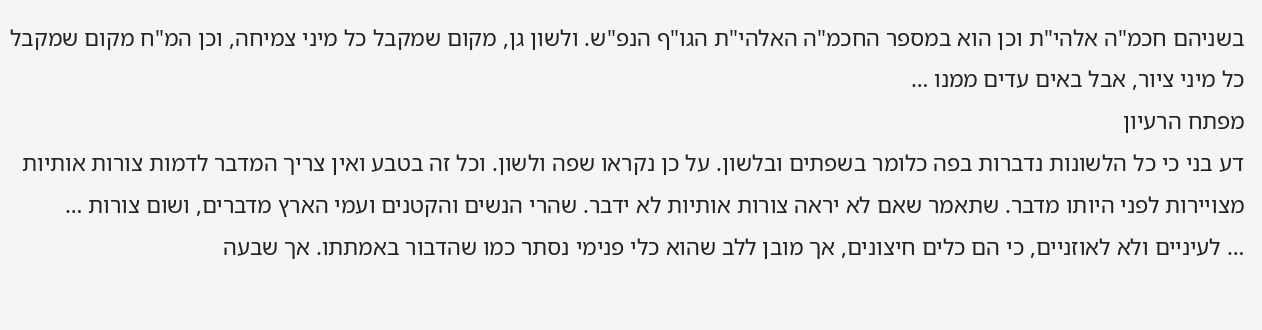בשניהם חכמ"ה אלהי"ת וכן הוא במספר החכמ"ה האלהי"ת הגו"ף הנפ"ש. ולשון גן, מקום שמקבל כל מיני צמיחה, וכן המ"ח מקום שמקבל כל מיני ציור, אבל באים עדים ממנו …
מפתח הרעיון
דע בני כי כל הלשונות נדברות בפה כלומר בשפתים ובלשון. על כן נקראו שפה ולשון. וכל זה בטבע ואין צריך המדבר לדמות צורות אותיות מצויירות לפני היותו מדבר. שתאמר שאם לא יראה צורות אותיות לא ידבר. שהרי הנשים והקטנים ועמי הארץ מדברים, ושום צורות …
… לעיניים ולא לאוזניים, כי הם כלים חיצונים, אך מובן ללב שהוא כלי פנימי נסתר כמו שהדבור באמתתו. אך שבעה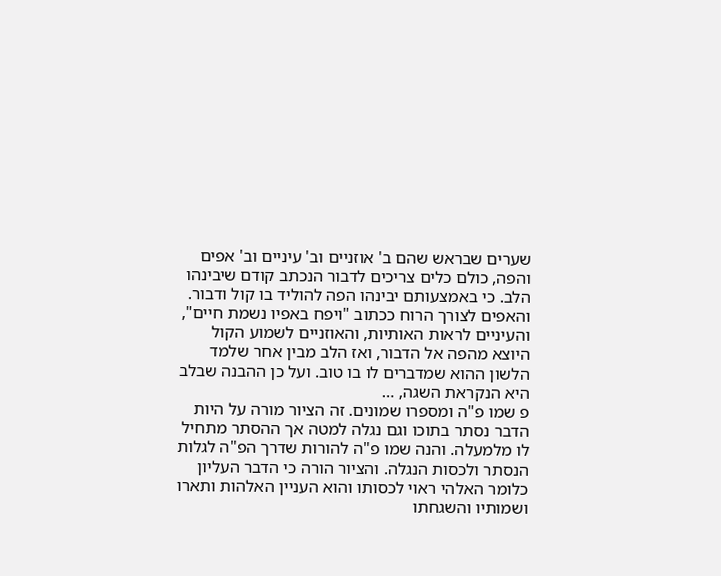שערים שבראש שהם ב' אוזניים וב' עיניים וב' אפים והפה, כולם כלים צריכים לדבור הנכתב קודם שיבינהו הלב. כי באמצעותם יבינהו הפה להוליד בו קול ודבור. והאפים לצורך הרוח ככתוב "ויפח באפיו נשמת חיים", והעיניים לראות האותיות, והאוזניים לשמוע הקול היוצא מהפה אל הדבור, ואז הלב מבין אחר שלמד הלשון ההוא שמדברים לו בו טוב. ועל כן ההבנה שבלב היא הנקראת השגה, …
פ שמו פ"ה ומספרו שמונים. זה הציור מורה על היות הדבר נסתר בתוכו וגם נגלה למטה אך ההסתר מתחיל לו מלמעלה. והנה שמו פ"ה להורות שדרך הפ"ה לגלות הנסתר ולכסות הנגלה. והציור הורה כי הדבר העליון כלומר האלהי ראוי לכסותו והוא העניין האלהות ותארו ושמותיו והשגחתו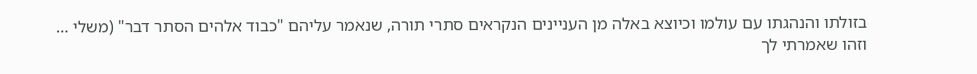בזולתו והנהגתו עם עולמו וכיוצא באלה מן העניינים הנקראים סתרי תורה, שנאמר עליהם "כבוד אלהים הסתר דבר" (משלי …
וזהו שאמרתי לך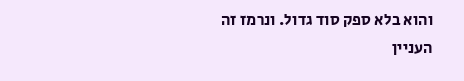והוא בלא ספק סוד גדול. ונרמז זה העניין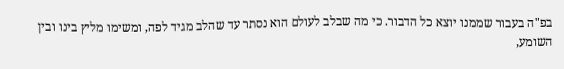בפ"ה בעבור שממנו יוצא כל הדבור. כי מה שבלב לעולם הוא נסתר עד שהלב מגיד לפה, ומשימו מליץ בינו ובין השומע,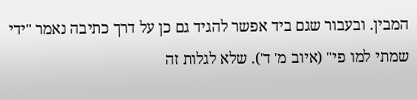המבין. ובעבור שגם ביד אפשר להגיד גם כן על דרך כתיבה נאמר "ידי שמתי למו פי" (איוב מ' ד'). שלא לגלות זה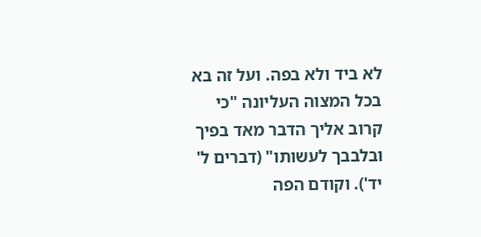לא ביד ולא בפה. ועל זה בא בכל המצוה העליונה "כי קרוב אליך הדבר מאד בפיך ובלבבך לעשותו" (דברים ל' יד'). וקודם הפה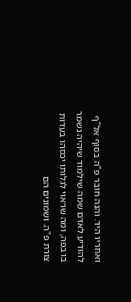ואחריו היד. והנה חובר פ"ה בסוף אל"ף להודיע לאדם שמה שילמוד שיהיה נשמר בו בפה, ומה שראוי לגלותו יכסהו בעדות צורת פ"ה. ושמונים הם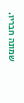שמונה חבריו.